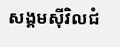សង្គមស៊ីវិលជំ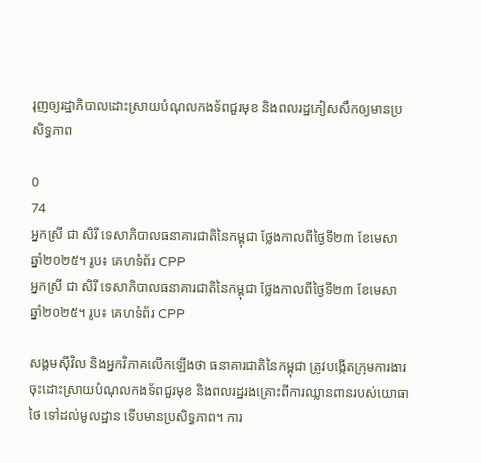រុញឲ្យរដ្ឋាភិបាលដោះស្រាយបំណុលកងទ័ពជួរមុខ និងពលរដ្ឋភៀសសឹកឲ្យមានប្រសិទ្ធភាព

0
74
អ្នកស្រី ជា សិរី ទេសាភិបាលធនាគារជាតិនៃកម្ពុជា ថ្លែងកាលពីថ្ងៃទី២៣ ខែមេសា ឆ្នាំ២០២៥។ រូប៖ គេហទំព័រ CPP
អ្នកស្រី ជា សិរី ទេសាភិបាលធនាគារជាតិនៃកម្ពុជា ថ្លែងកាលពីថ្ងៃទី២៣ ខែមេសា ឆ្នាំ២០២៥។ រូប៖ គេហទំព័រ CPP

សង្គមស៊ីវិល និងអ្នកវិភាគលើកឡើងថា ធនាគារជាតិនៃកម្ពុជា ត្រូវបង្កើតក្រុមការងារចុះដោះស្រាយបំណុលកងទ័ពជួរមុខ និងពលរដ្ឋរងគ្រោះពីការឈ្លានពានរបស់យោធាថៃ ទៅដល់មូលដ្ឋាន ទើបមានប្រសិទ្ធភាព។ ការ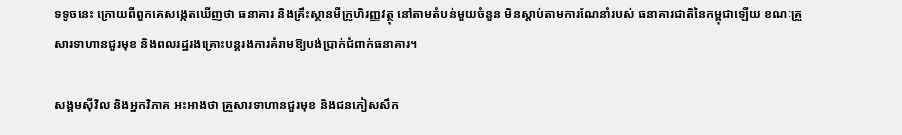ទទូចនេះ ក្រោយពីពួកគេសង្កេតឃើញថា ធនាគារ និងគ្រឹះស្ថានមីក្រូហិរញ្ញវត្ថុ នៅតាមតំបន់មួយចំនួន មិនស្ដាប់តាមការណែនាំរបស់ ធនាគារជាតិនៃកម្ពុជាឡើយ ខណៈគ្រួសារទាហានជួរមុខ និងពលរដ្ឋរងគ្រោះបន្តរងការគំរាមឱ្យបង់ប្រាក់ជំពាក់ធនាគារ។

សង្គមស៊ីវិល និងអ្នកវិភាគ អះអាងថា គ្រួសារទាហានជួរមុខ និងជនភៀសសឹក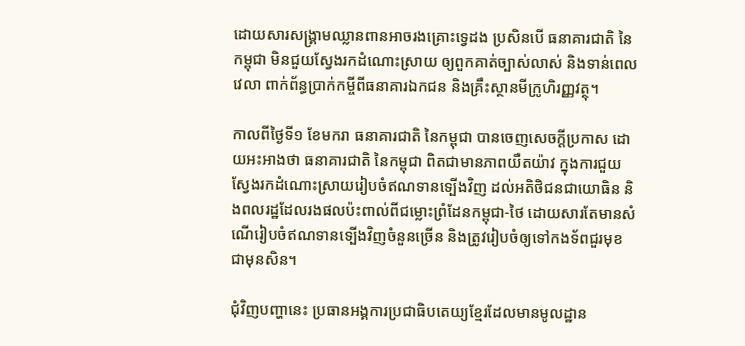ដោយសារសង្គ្រាមឈ្លានពានអាចរងគ្រោះទ្វេដង ប្រសិនបើ ធនាគារជាតិ នៃកម្ពុជា មិនជួយស្វែងរកដំណោះស្រាយ ឲ្យពួកគាត់ច្បាស់លាស់ និងទាន់ពេលវេលា ពាក់ព័ន្ធប្រាក់កម្ចីពីធនាគារឯកជន និងគ្រឹះស្ថានមីក្រូហិរញ្ញវត្ថុ។

កាលពីថ្ងៃទី១ ខែមករា ធនាគារជាតិ នៃកម្ពុជា បានចេញសេចក្ដីប្រកាស ដោយអះអាងថា ធនាគារជាតិ នៃកម្ពុជា ពិតជាមានភាពយឺតយ៉ាវ ក្នុងការជួយស្វែងរកដំណោះស្រាយរៀបចំឥណទានទ្បើងវិញ ដល់អតិថិជនជាយោធិន និងពលរដ្ឋដែលរងផលប៉ះពាល់ពីជម្លោះព្រំដែនកម្ពុជា-ថៃ ដោយសារតែមានសំណើរៀបចំឥណទានទ្បើងវិញចំនួនច្រើន និងត្រូវរៀបចំឲ្យទៅកងទ័ពជួរមុខ ជាមុនសិន។

ជុំវិញបញ្ហានេះ ប្រធានអង្គការប្រជាធិបតេយ្យខ្មែរដែលមានមូលដ្ឋាន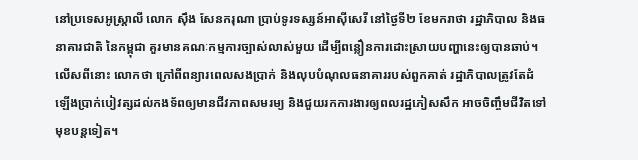នៅប្រទេសអូស្ត្រាលី លោក ស៊ឹង សែនករុណា ប្រាប់ទូរទស្សន៍អាស៊ីសេរី នៅថ្ងៃទី២ ខែមករាថា រដ្ឋាភិបាល និងធនាគារជាតិ នៃកម្ពុជា គួរមានគណៈកម្មការច្បាស់លាស់មួយ ដើម្បីពន្លឿនការដោះស្រាយបញ្ហានេះឲ្យបានឆាប់។ លើសពីនោះ លោកថា ក្រៅពីពន្យារពេលសងប្រាក់ និងលុបបំណុលធនាគាររបស់ពួកគាត់ រដ្ឋាភិបាលត្រូវតែដំឡើងប្រាក់បៀវត្សដល់កងទ័ពឲ្យមានជីវភាពសមរម្យ និងជួយរកការងារឲ្យពលរដ្ឋភៀសសឹក អាចចិញ្ចឹមជីវិតទៅមុខបន្តទៀត។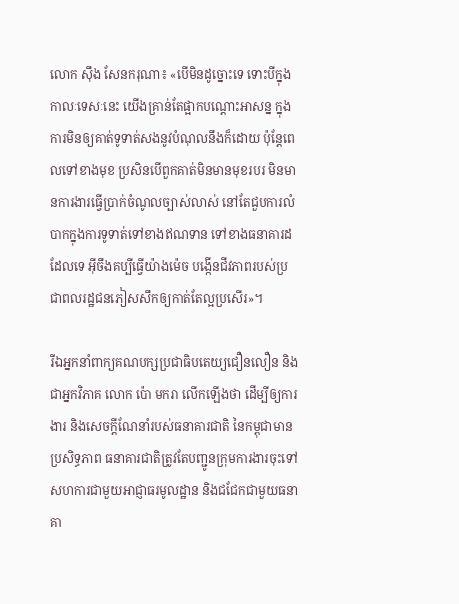លោក ស៊ឹង សែនករុណា៖ «បើមិនដូច្នោះទេ ទោះបីក្នុងកាលៈទេសៈនេះ យើងគ្រាន់តែផ្អាកបណ្ដោះអាសន្ន ក្នុងការមិនឲ្យគាត់ទូទាត់សងនូវបំណុលនឹងក៏ដោយ ប៉ុន្តែពេលទៅខាងមុខ ប្រសិនបើពួកគាត់មិនមានមុខរបរ មិនមានការងារធ្វើប្រាក់ចំណូលច្បាស់លាស់ នៅតែជួបការលំបាកក្នុងការទូទាត់ទៅខាងឥណទាន ទៅខាងធនាគារដដែលទេ អ៊ីចឹងគប្បីធ្វើយ៉ាងម៉េច បង្កើនជីវភាពរបស់ប្រជាពលរដ្ឋជនភៀសសឹកឲ្យកាត់តែល្អប្រសើរ»។

រីឯអ្នកនាំពាក្យគណបក្សប្រជាធិបតេយ្យជឿនលឿន និងជាអ្នកវិភាគ លោក ប៉ោ មករា លើកឡើងថា ដើម្បីឲ្យការងារ និងសេចក្ដីណែនាំរបស់ធនាគារជាតិ នៃកម្ពុជាមានប្រសិទ្ធភាព ធនាគារជាតិត្រូវតែបញ្ជូនក្រុមការងារចុះទៅសហការជាមួយអាជ្ញាធរមូលដ្ឋាន និងជជែកជាមួយធនាគា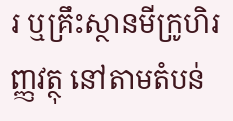រ ឬគ្រឹះស្ថានមីក្រូហិរញ្ញវត្ថុ នៅតាមតំបន់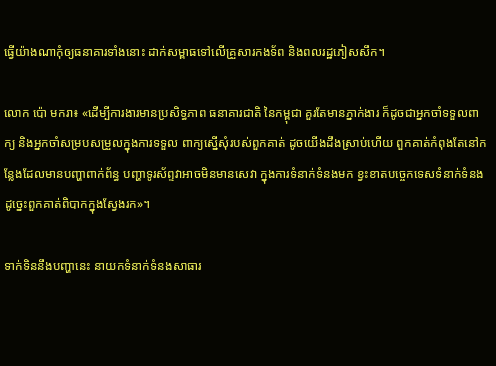ធ្វើយ៉ាងណាកុំឲ្យធនាគារទាំងនោះ ដាក់សម្ពាធទៅលើគ្រួសារកងទ័ព និងពលរដ្ឋភៀសសឹក។

លោក ប៉ោ មករា៖ «ដើម្បីការងារមានប្រសិទ្ធភាព ធនាគារជាតិ នៃកម្ពុជា គួរតែមានភ្នាក់ងារ ក៏ដូចជាអ្នកចាំទទួលពាក្យ និងអ្នកចាំសម្របសម្រួលក្នុងការទទួល ពាក្យស្នើសុំរបស់ពួកគាត់ ដូចយើងដឹងស្រាប់ហើយ ពួកគាត់កំពុងតែនៅកន្លែងដែលមានបញ្ហាពាក់ព័ន្ធ បញ្ហាទូរស័ព្ទវាអាចមិនមានសេវា ក្នុងការទំនាក់ទំនងមក ខ្វះខាតបច្ចេកទេសទំនាក់ទំនង ដូច្នេះពួកគាត់ពិបាកក្នុងស្វែងរក»។

ទាក់ទិននឹងបញ្ហានេះ នាយកទំនាក់ទំនងសាធារ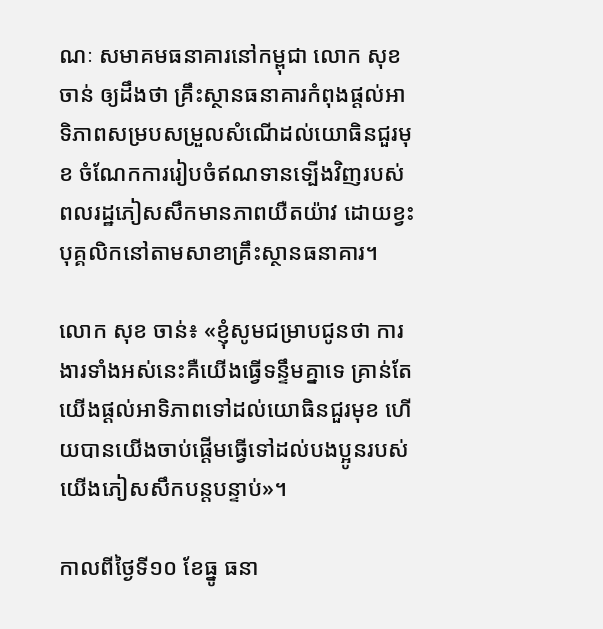ណៈ សមាគមធនាគារនៅកម្ពុជា លោក សុខ ចាន់ ឲ្យដឹងថា គ្រឹះស្ថានធនាគារកំពុងផ្តល់អាទិភាពសម្របសម្រួលសំណើដល់យោធិនជួរមុខ ចំណែកការរៀបចំឥណទានទ្បើងវិញរបស់ពលរដ្ឋភៀសសឹកមានភាពយឺតយ៉ាវ ដោយខ្វះបុគ្គលិកនៅតាមសាខាគ្រឹះស្ថានធនាគារ។

លោក សុខ ចាន់៖ «ខ្ញុំសូមជម្រាបជូនថា ការងារទាំងអស់នេះគឺយើងធ្វើទន្ទឹមគ្នាទេ គ្រាន់តែយើងផ្ដល់អាទិភាពទៅដល់យោធិនជួរមុខ ហើយបានយើងចាប់ផ្ដើមធ្វើទៅដល់បងប្អូនរបស់យើងភៀសសឹកបន្តបន្ទាប់»។

កាលពីថ្ងៃទី១០ ខែធ្នូ ធនា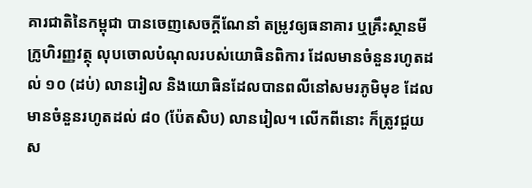គារជាតិនៃកម្ពុជា បានចេញសេចក្ដីណែនាំ តម្រូវឲ្យធនាគារ ឬគ្រឹះស្ថានមីក្រូហិរញ្ញវត្ថុ លុបចោលបំណុលរបស់យោធិនពិការ ដែលមានចំនួនរហូតដល់ ១០ (ដប់) លានរៀល និងយោធិនដែលបានពលីនៅសមរភូមិមុខ ដែលមានចំនួនរហូតដល់ ៨០ (ប៉ែតសិប) លានរៀល។ លើកពីនោះ ក៏ត្រូវជួយស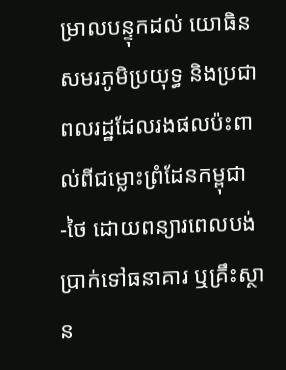ម្រាលបន្ទុកដល់ យោធិនសមរភូមិប្រយុទ្ធ និងប្រជាពលរដ្ឋដែលរងផលប៉ះពាល់ពីជម្លោះព្រំដែនកម្ពុជា-ថៃ ដោយពន្យារពេលបង់ប្រាក់ទៅធនាគារ ឬគ្រឹះស្ថាន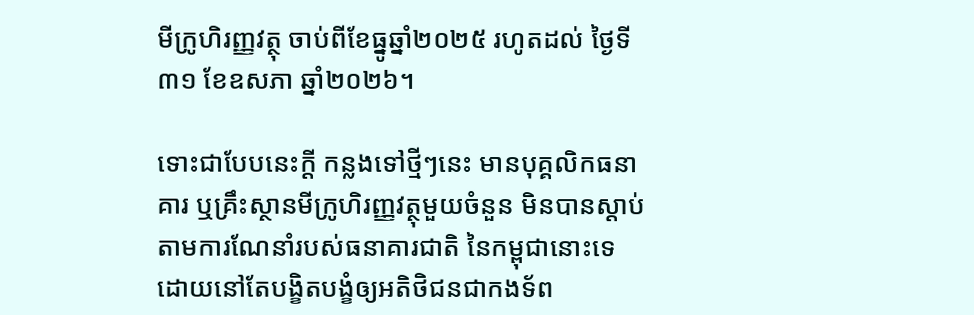មីក្រូហិរញ្ញវត្ថុ ចាប់ពីខែធ្នូឆ្នាំ២០២៥ រហូតដល់ ថ្ងៃទី៣១ ខែឧសភា ឆ្នាំ២០២៦។

ទោះជាបែបនេះក្ដី កន្លងទៅថ្មីៗនេះ មានបុគ្គលិកធនាគារ ឬគ្រឹះស្ថានមីក្រូហិរញ្ញវត្ថុមួយចំនួន មិនបានស្ដាប់តាមការណែនាំរបស់ធនាគារជាតិ នៃកម្ពុជានោះទេ ដោយនៅតែបង្ខិតបង្ខំឲ្យអតិថិជនជាកងទ័ព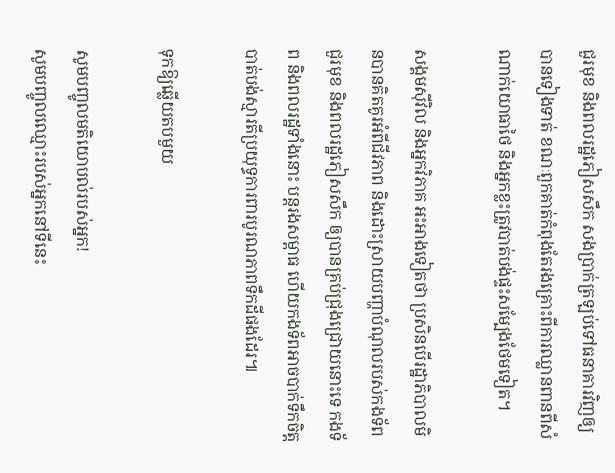ជួរមុខ និងពលរដ្ឋភៀសសឹក សងប្រាក់ត្រឡប់ទៅធនាគារវិញឲ្យបានទៀងទាត់ ខណៈពួកគាត់កំពុងតែរងគ្រោះពីការឈ្លានពានពីសំណាក់យោធាថៃ និងអ្នកខ្លះត្រូវបាត់បង់ផ្ទះសម្បែងថែមទៀត។

សង្គមស៊ីវិល និងអ្នកវិភាគ អះអាងទៀតថា ប្រសិនបើរដ្ឋាភិបាលមិនបានគិតគូរអំពីជីវភាព និងដោះស្រាយបញ្ហាបំណុលរបស់កងទ័ពជួរមុខ និងពលរដ្ឋភៀសសឹក ឲ្យបានគ្រប់ជ្រុងជ្រោយនោះទេ កងទ័ព និងពលរដ្ឋទាំងនោះ បន្តរងសម្ពាធ ហើយកងទ័ពអាចបាក់ទឹកចិត្តបាត់បង់ស្មារតីប្រយុទ្ធការពារបូរណភាពទឹកដីផងដែរ៕

ទុកឱ្យឆ្លើយតបមួយ

សូមបញ្ចូលមតិយោបល់របស់អ្នក!
សូមបញ្ចូលឈ្មោះរបស់អ្នកនៅទីនេះ